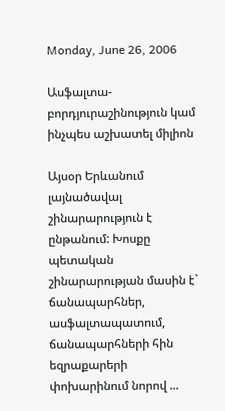Monday, June 26, 2006

Ասֆալտա-բորդյուրաշինություն կամ ինչպես աշխատել միլիոն

Այսօր Երևանում լայնածավալ շինարարություն է ընթանում: Խոսքը պետական շինարարության մասին է` ճանապարհներ, ասֆալտապատում, ճանապարհների հին եզրաքարերի փոխարինում նորով ...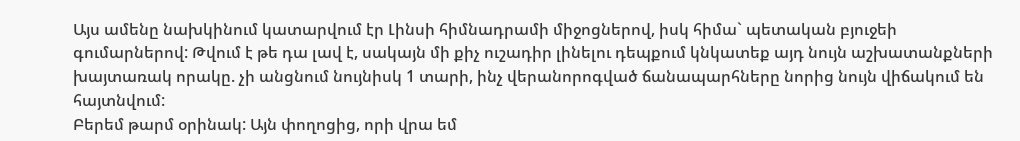Այս ամենը նախկինում կատարվում էր Լինսի հիմնադրամի միջոցներով, իսկ հիմա` պետական բյուջեի գումարներով: Թվում է թե դա լավ է, սակայն մի քիչ ուշադիր լինելու դեպքում կնկատեք այդ նույն աշխատանքների խայտառակ որակը. չի անցնում նույնիսկ 1 տարի, ինչ վերանորոգված ճանապարհները նորից նույն վիճակում են հայտնվում:
Բերեմ թարմ օրինակ: Այն փողոցից, որի վրա եմ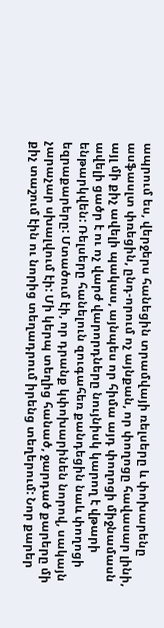ապրում ես, վերջերս հանեցին տրամվայի ռելսերը և փոխարենը ասֆասլտ փռեցին, ընդ-որում ոչ այնքան, որ փողոցը հավասար լինի, այլ մի քիչ ավելի պակաս, այնպես որ հիմա այդ փողոցի միջնամասն ավելի ցածր է ու ոչ վարժ վարորդները նույնիսկ կարող է վթարի ենթարկվեն: Ռելսերը հանելուն զուգահեռ քանդեցին նաև փողոցի եզրաքարերը: Մտածում էի, որ դրանք կփոխարինեն նորով, սակայն չարաչար սխալվում էի: Մի կերպ տեղից հանած, ջարդած քարերը մի քիչ տաշում էին ու նորից տեղադրում իրենց տեղերում: Նոր քարեր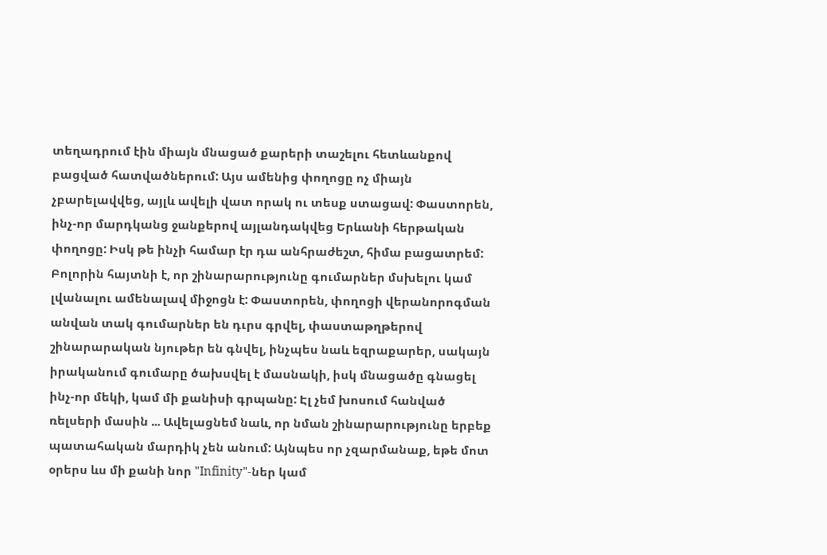տեղադրում էին միայն մնացած քարերի տաշելու հետևանքով բացված հատվածներում: Այս ամենից փողոցը ոչ միայն չբարելավվեց, այլև ավելի վատ որակ ու տեսք ստացավ: Փաստորեն, ինչ-որ մարդկանց ջանքերով այլանդակվեց Երևանի հերթական փողոցը: Իսկ թե ինչի համար էր դա անհրաժեշտ, հիմա բացատրեմ: Բոլորին հայտնի է, որ շինարարությունը գումարներ մսխելու կամ լվանալու ամենալավ միջոցն է: Փաստորեն, փողոցի վերանորոգման անվան տակ գումարներ են դւրս գրվել, փաստաթղթերով շինարարական նյութեր են գնվել, ինչպես նաև եզրաքարեր, սակայն իրականում գումարը ծախսվել է մասնակի, իսկ մնացածը գնացել ինչ-որ մեկի, կամ մի քանիսի գրպանը: Էլ չեմ խոսում հանված ռելսերի մասին ... Ավելացնեմ նաև, որ նման շինարարությունը երբեք պատահական մարդիկ չեն անում: Այնպես որ չզարմանաք, եթե մոտ օրերս ևս մի քանի նոր "Infinity"-ներ կամ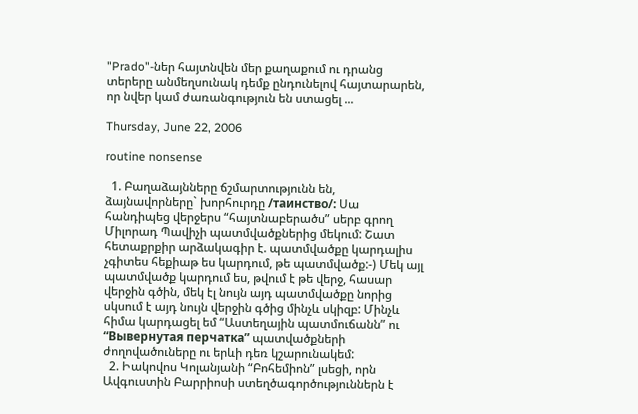"Prado"-ներ հայտնվեն մեր քաղաքում ու դրանց տերերը անմեղսունակ դեմք ընդունելով հայտարարեն, որ նվեր կամ ժառանգություն են ստացել ...

Thursday, June 22, 2006

routine nonsense

  1. Բաղաձայնները ճշմարտությունն են, ձայնավորները` խորհուրդը /таинство/: Սա հանդիպեց վերջերս “հայտնաբերածս” սերբ գրող Միլորադ Պավիչի պատմվածքներից մեկում: Շատ հետաքրքիր արձակագիր է. պատմվածքը կարդալիս չգիտես հեքիաթ ես կարդում, թե պատմվածք:-) Մեկ այլ պատմվածք կարդում ես, թվում է թե վերջ, հասար վերջին գծին, մեկ էլ նույն այդ պատմվածքը նորից սկսում է այդ նույն վերջին գծից մինչև սկիզբ: Մինչև հիմա կարդացել եմ “Աստեղային պատմուճանն” ու “Вывернутая перчатка” պատվածքների ժողովածուները ու երևի դեռ կշարունակեմ:
  2. Իակովոս Կոլանյանի “Բոհեմիոն” լսեցի, որն Ավգուստին Բարրիոսի ստեղծագործություններն է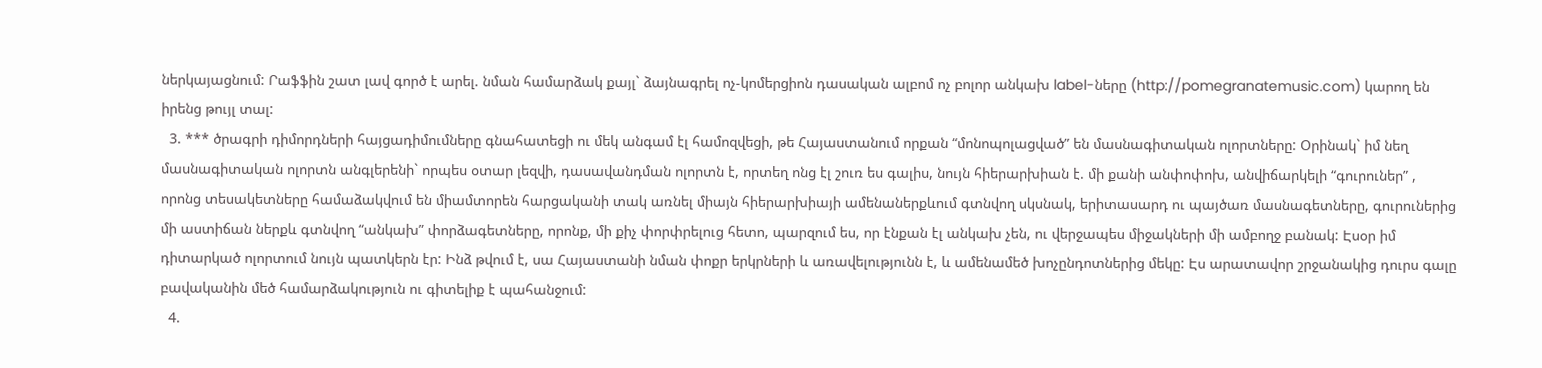ներկայացնում: Րաֆֆին շատ լավ գործ է արել. նման համարձակ քայլ` ձայնագրել ոչ-կոմերցիոն դասական ալբոմ ոչ բոլոր անկախ label-ները (http://pomegranatemusic.com) կարող են իրենց թույլ տալ:
  3. *** ծրագրի դիմորդների հայցադիմումները գնահատեցի ու մեկ անգամ էլ համոզվեցի, թե Հայաստանում որքան “մոնոպոլացված” են մասնագիտական ոլորտները: Օրինակ` իմ նեղ մասնագիտական ոլորտն անգլերենի` որպես օտար լեզվի, դասավանդման ոլորտն է, որտեղ ոնց էլ շուռ ես գալիս, նույն հիերարխիան է. մի քանի անփոփոխ, անվիճարկելի “գուրուներ” , որոնց տեսակետները համաձակվում են միամտորեն հարցականի տակ առնել միայն հիերարխիայի ամենաներքևում գտնվող սկսնակ, երիտասարդ ու պայծառ մասնագետները, գուրուներից մի աստիճան ներքև գտնվող “անկախ” փորձագետները, որոնք, մի քիչ փորփրելուց հետո, պարզում ես, որ էնքան էլ անկախ չեն, ու վերջապես միջակների մի ամբողջ բանակ: Էսօր իմ դիտարկած ոլորտում նույն պատկերն էր: Ինձ թվում է, սա Հայաստանի նման փոքր երկրների և առավելությունն է, և ամենամեծ խոչընդոտներից մեկը: Էս արատավոր շրջանակից դուրս գալը բավականին մեծ համարձակություն ու գիտելիք է պահանջում:
  4.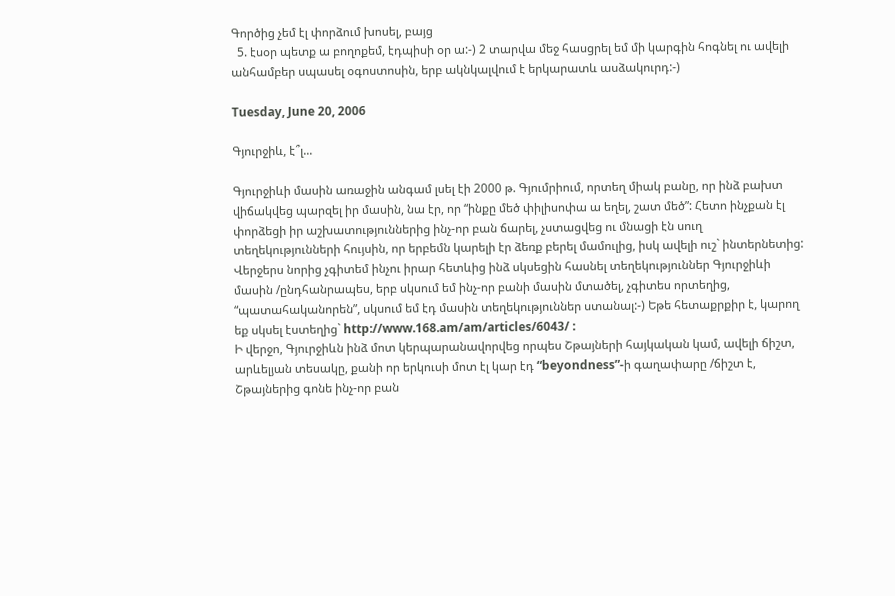Գործից չեմ էլ փորձում խոսել, բայց
  5. էսօր պետք ա բողոքեմ, էդպիսի օր ա:-) 2 տարվա մեջ հասցրել եմ մի կարգին հոգնել ու ավելի անհամբեր սպասել օգոստոսին, երբ ակնկալվում է երկարատև ասձակուրդ:-)

Tuesday, June 20, 2006

Գյուրջիև, է՞լ...

Գյուրջիևի մասին առաջին անգամ լսել էի 2000 թ. Գյումրիում, որտեղ միակ բանը, որ ինձ բախտ վիճակվեց պարզել իր մասին, նա էր, որ “ինքը մեծ փիլիսոփա ա եղել, շատ մեծ”: Հետո ինչքան էլ փորձեցի իր աշխատություններից ինչ-որ բան ճարել, չստացվեց ու մնացի էն սուղ տեղեկությունների հույսին, որ երբեմն կարելի էր ձեռք բերել մամուլից, իսկ ավելի ուշ` ինտերնետից: Վերջերս նորից չգիտեմ ինչու իրար հետևից ինձ սկսեցին հասնել տեղեկություններ Գյուրջիևի մասին /ընդհանրապես, երբ սկսում եմ ինչ-որ բանի մասին մտածել, չգիտես որտեղից, “պատահականորեն”, սկսում եմ էդ մասին տեղեկություններ ստանալ:-) Եթե հետաքրքիր է, կարող եք սկսել էստեղից` http://www.168.am/am/articles/6043/ :
Ի վերջո, Գյուրջիևն ինձ մոտ կերպարանավորվեց որպես Շթայների հայկական կամ, ավելի ճիշտ, արևելյան տեսակը, քանի որ երկուսի մոտ էլ կար էդ “beyondness”-ի գաղափարը /ճիշտ է, Շթայներից գոնե ինչ-որ բան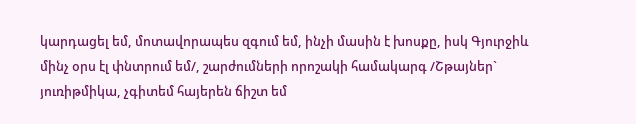կարդացել եմ, մոտավորապես զգում եմ, ինչի մասին է խոսքը, իսկ Գյուրջիև մինչ օրս էլ փնտրում եմ/, շարժումների որոշակի համակարգ /Շթայներ` յուռիթմիկա, չգիտեմ հայերեն ճիշտ եմ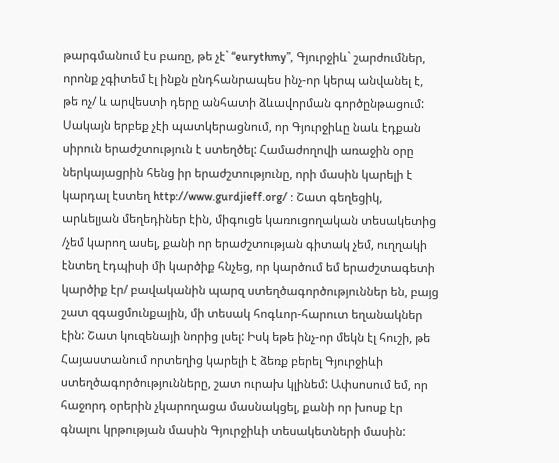թարգմանում էս բառը, թե չէ` “eurythmy”, Գյուրջիև` շարժումներ, որոնք չգիտեմ էլ ինքն ընդհանրապես ինչ-որ կերպ անվանել է, թե ոչ/ և արվեստի դերը անհատի ձևավորման գործընթացում:
Սակայն երբեք չէի պատկերացնում, որ Գյուրջիևը նաև էդքան սիրուն երաժշտություն է ստեղծել: Համաժողովի առաջին օրը ներկայացրին հենց իր երաժշտությունը, որի մասին կարելի է կարդալ էստեղ http://www.gurdjieff.org/ : Շատ գեղեցիկ, արևելյան մեղեդիներ էին, միգուցե կառուցողական տեսակետից /չեմ կարող ասել, քանի որ երաժշտության գիտակ չեմ, ուղղակի էնտեղ էդպիսի մի կարծիք հնչեց, որ կարծում եմ երաժշտագետի կարծիք էր/ բավականին պարզ ստեղծագործություններ են, բայց շատ զգացմունքային, մի տեսակ հոգևոր-հարուտ եղանակներ էին: Շատ կուզենայի նորից լսել: Իսկ եթե ինչ-որ մեկն էլ հուշի, թե Հայաստանում որտեղից կարելի է ձեռք բերել Գյուրջիևի ստեղծագործությունները, շատ ուրախ կլինեմ: Ափսոսում եմ, որ հաջորդ օրերին չկարողացա մասնակցել, քանի որ խոսք էր գնալու կրթության մասին Գյուրջիևի տեսակետների մասին: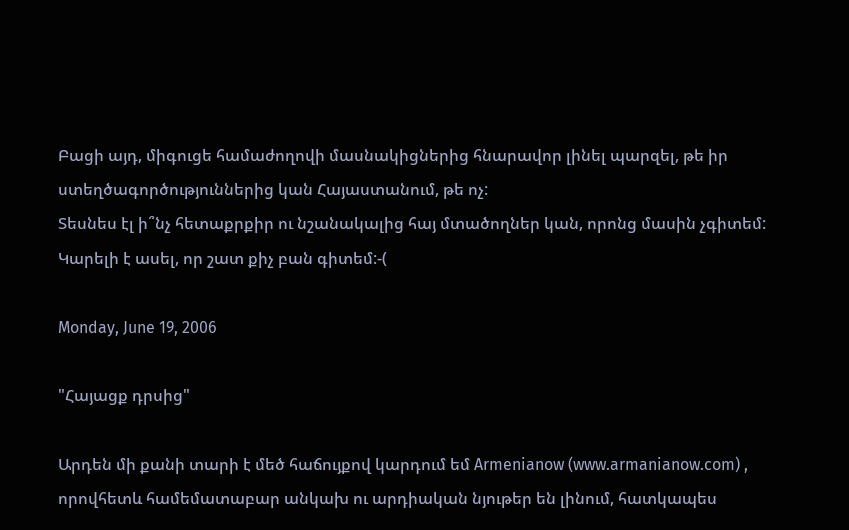Բացի այդ, միգուցե համաժողովի մասնակիցներից հնարավոր լինել պարզել, թե իր ստեղծագործություններից կան Հայաստանում, թե ոչ:
Տեսնես էլ ի՞նչ հետաքրքիր ու նշանակալից հայ մտածողներ կան, որոնց մասին չգիտեմ: Կարելի է ասել, որ շատ քիչ բան գիտեմ:-(

Monday, June 19, 2006

"Հայացք դրսից"

Արդեն մի քանի տարի է մեծ հաճույքով կարդում եմ Armenianow (www.armanianow.com) , որովհետև համեմատաբար անկախ ու արդիական նյութեր են լինում, հատկապես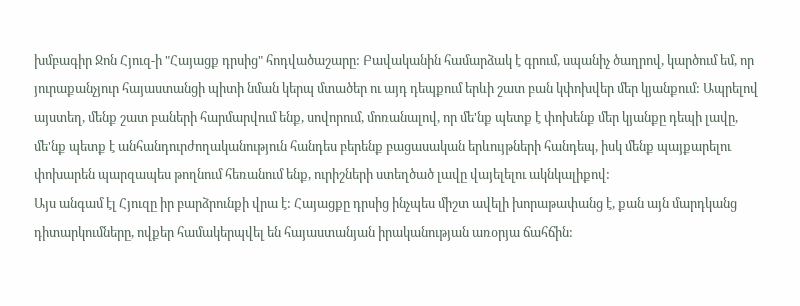խմբագիր Ջոն Հյուզ-ի "Հայացք դրսից" հոդվածաշարը: Բավականին համարձակ է գրում, սպանիչ ծաղրով, կարծում եմ, որ յուրաքանչյուր հայաստանցի պիտի նման կերպ մտածեր ու այդ դեպքում երևի շատ բան կփոխվեր մեր կյանքում: Ապրելով այստեղ, մենք շատ բաների հարմարվում ենք, սովորում, մոռանալով, որ մե'նք պետք է փոխենք մեր կյանքը դեպի լավը, մե'նք պետք է անհանդուրժողականություն հանդես բերենք բացասական երևույթների հանդեպ, իսկ մենք պայքարելու փոխարեն պարզապես թողնում հեռանում ենք, ուրիշների ստեղծած լավը վայելելու ակնկալիքով:
Այս անգամ էլ Հյուզը իր բարձրունքի վրա է: Հայացքը դրսից ինչպես միշտ ավելի խորաթափանց է, քան այն մարդկանց դիտարկումները, ովքեր համակերպվել են հայաստանյան իրականության առօրյա ճահճին: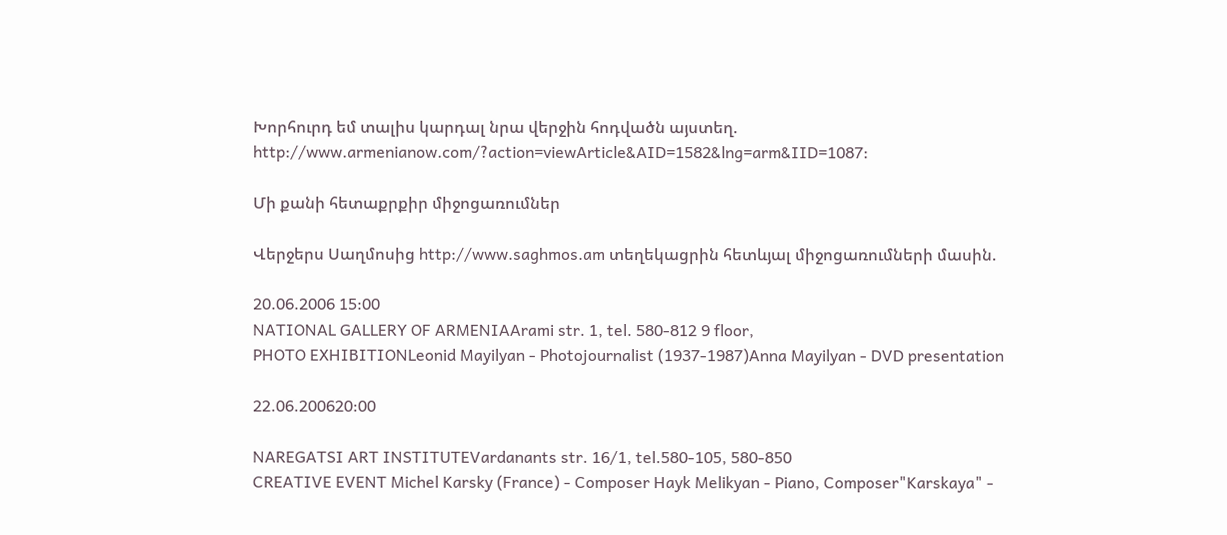Խորհուրդ եմ տալիս կարդալ նրա վերջին հոդվածն այստեղ.
http://www.armenianow.com/?action=viewArticle&AID=1582&lng=arm&IID=1087:

Մի քանի հետաքրքիր միջոցառումներ

Վերջերս Սաղմոսից http://www.saghmos.am տեղեկացրին հետևյալ միջոցառումների մասին.

20.06.2006 15:00
NATIONAL GALLERY OF ARMENIAArami str. 1, tel. 580-812 9 floor,
PHOTO EXHIBITIONLeonid Mayilyan - Photojournalist (1937-1987)Anna Mayilyan - DVD presentation

22.06.200620:00

NAREGATSI ART INSTITUTEVardanants str. 16/1, tel.580-105, 580-850
CREATIVE EVENT Michel Karsky (France) - Composer Hayk Melikyan - Piano, Composer"Karskaya" -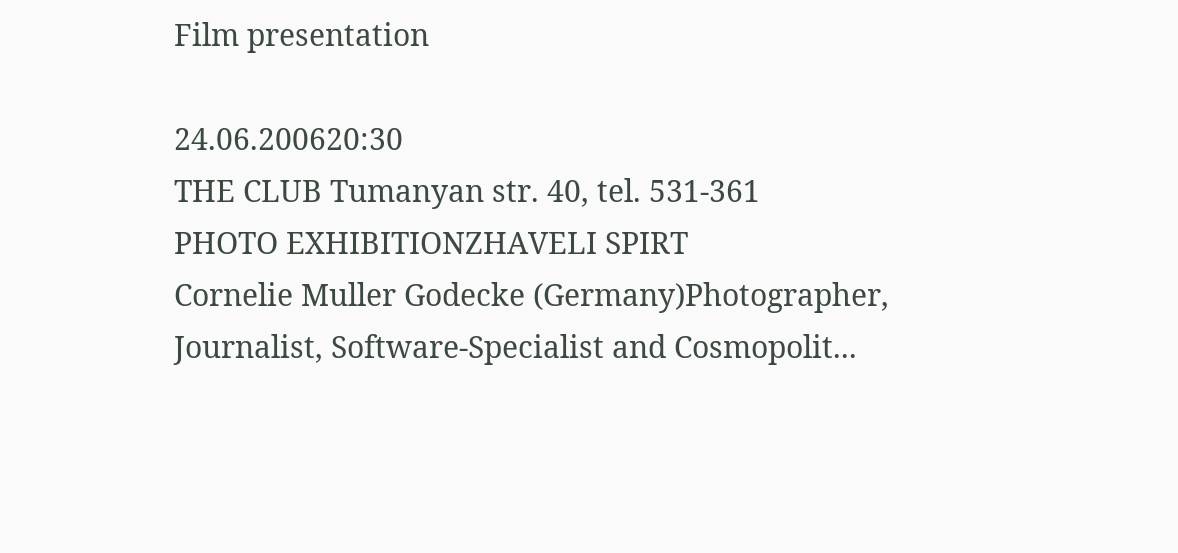Film presentation

24.06.200620:30
THE CLUB Tumanyan str. 40, tel. 531-361
PHOTO EXHIBITIONZHAVELI SPIRT
Cornelie Muller Godecke (Germany)Photographer, Journalist, Software-Specialist and Cosmopolit...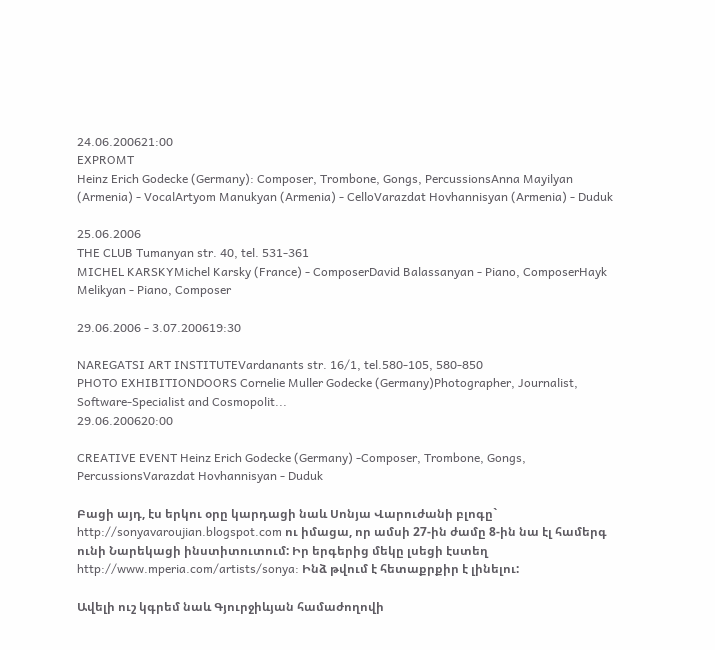24.06.200621:00
EXPROMT
Heinz Erich Godecke (Germany): Composer, Trombone, Gongs, PercussionsAnna Mayilyan (Armenia) - VocalArtyom Manukyan (Armenia) - CelloVarazdat Hovhannisyan (Armenia) - Duduk

25.06.2006
THE CLUB Tumanyan str. 40, tel. 531-361
MICHEL KARSKYMichel Karsky (France) - ComposerDavid Balassanyan - Piano, ComposerHayk Melikyan - Piano, Composer

29.06.2006 - 3.07.200619:30

NAREGATSI ART INSTITUTEVardanants str. 16/1, tel.580-105, 580-850
PHOTO EXHIBITIONDOORS Cornelie Muller Godecke (Germany)Photographer, Journalist, Software-Specialist and Cosmopolit...
29.06.200620:00

CREATIVE EVENT Heinz Erich Godecke (Germany) -Composer, Trombone, Gongs, PercussionsVarazdat Hovhannisyan - Duduk

Բացի այդ, էս երկու օրը կարդացի նաև Սոնյա Վարուժանի բլոգը` http://sonyavaroujian.blogspot.com ու իմացա, որ ամսի 27-ին ժամը 8-ին նա էլ համերգ ունի Նարեկացի ինստիտուտում: Իր երգերից մեկը լսեցի էստեղ http://www.mperia.com/artists/sonya: Ինձ թվում է հետաքրքիր է լինելու:

Ավելի ուշ կգրեմ նաև Գյուրջիևյան համաժողովի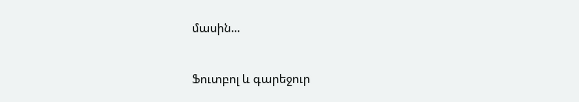մասին...

Ֆուտբոլ և գարեջուր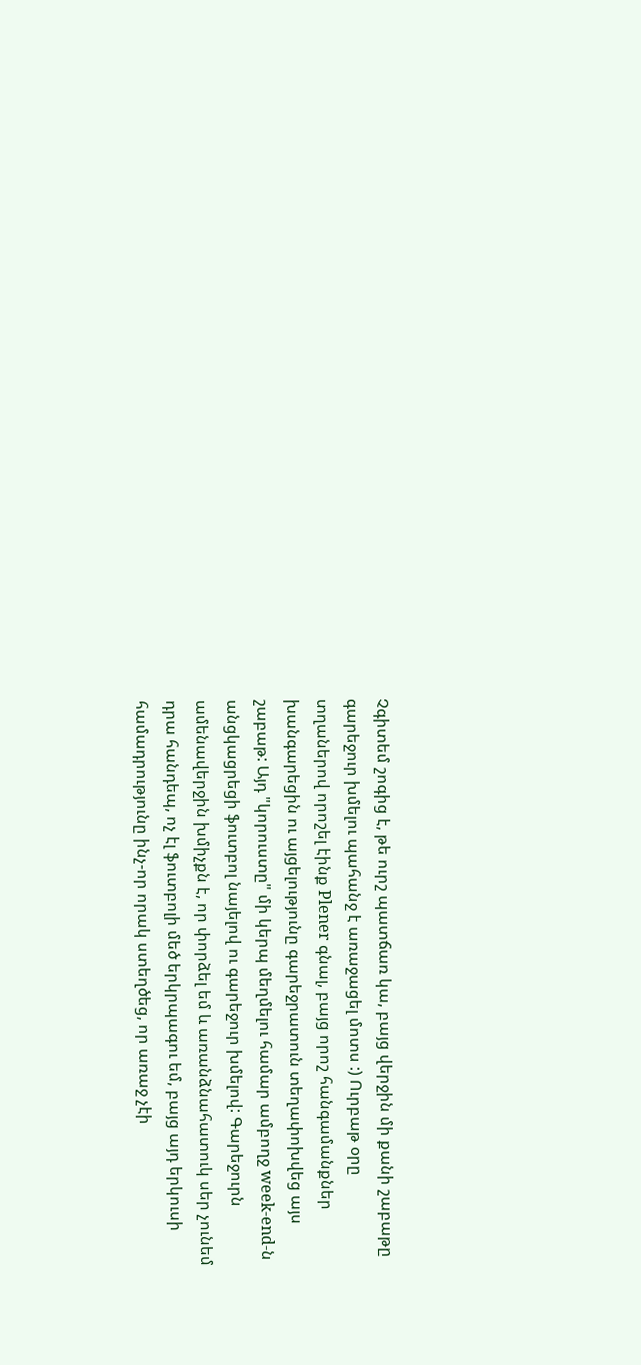Չգիտեմ շոգից է, թե ուրշ պատճառ կա, բայց վերջին մի քանի շաբաթը գարեջուր խմելու պահանջ է առաջացել մոտս :) Ուրբաթ օրը տղաներով որոշել էինք Plener գնալ, բայց որոշ հանգամանքներ խանգարեցին ու այցելությունը գարեջրատուն տեղափոխվեց այս շաբաթ: Այդ "կորուստը" մի կերպ մեղմելու համար ամբողջ week-end-ն անցկացրեցի ֆուտբոլ նայելով ու գարեջուր խմելով: Գարեջուրն ամենավերջին խմիչքն է, որ փորձել եմ և առանձնահատուկ սեր չունեմ դրա հանդեպ, ոչ էլ ֆուտբոլի մեծ երկրպագու եմ, բայց այդ երկուսի համադրությունը ինչ-որ որակ ստեղծեց, որ առաջ չէի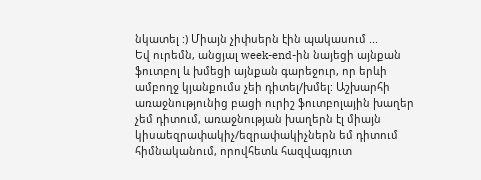նկատել :) Միայն չիփսերն էին պակասում ...
Եվ ուրեմն, անցյալ week-end-ին նայեցի այնքան ֆուտբոլ և խմեցի այնքան գարեջուր, որ երևի ամբողջ կյանքումս չեի դիտել/խմել: Աշխարհի առաջնությունից բացի ուրիշ ֆուտբոլային խաղեր չեմ դիտում, առաջնության խաղերն էլ միայն կիսաեզրափակիչ/եզրափակիչներն եմ դիտում հիմնականում, որովհետև հազվագյուտ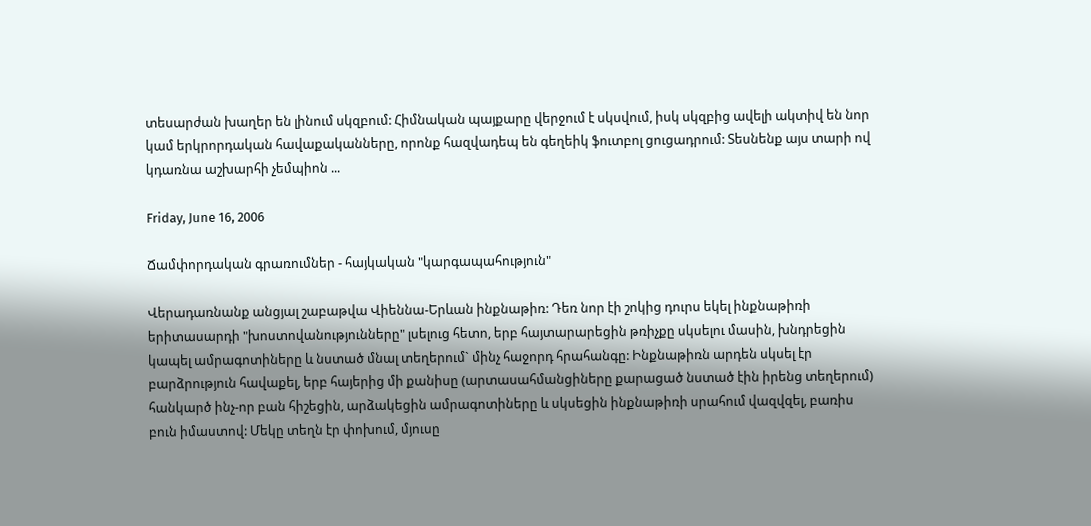տեսարժան խաղեր են լինում սկզբում: Հիմնական պայքարը վերջում է սկսվում, իսկ սկզբից ավելի ակտիվ են նոր կամ երկրորդական հավաքականները, որոնք հազվադեպ են գեղեիկ ֆուտբոլ ցուցադրում: Տեսնենք այս տարի ով կդառնա աշխարհի չեմպիոն ...

Friday, June 16, 2006

Ճամփորդական գրառումներ - հայկական "կարգապահություն"

Վերադառնանք անցյալ շաբաթվա Վիեննա-Երևան ինքնաթիռ: Դեռ նոր էի շոկից դուրս եկել ինքնաթիռի երիտասարդի "խոստովանությունները" լսելուց հետո, երբ հայտարարեցին թռիչքը սկսելու մասին, խնդրեցին կապել ամրագոտիները և նստած մնալ տեղերում` մինչ հաջորդ հրահանգը: Ինքնաթիռն արդեն սկսել էր բարձրություն հավաքել, երբ հայերից մի քանիսը (արտասահմանցիները քարացած նստած էին իրենց տեղերում) հանկարծ ինչ-որ բան հիշեցին, արձակեցին ամրագոտիները և սկսեցին ինքնաթիռի սրահում վազվզել, բառիս բուն իմաստով: Մեկը տեղն էր փոխում, մյուսը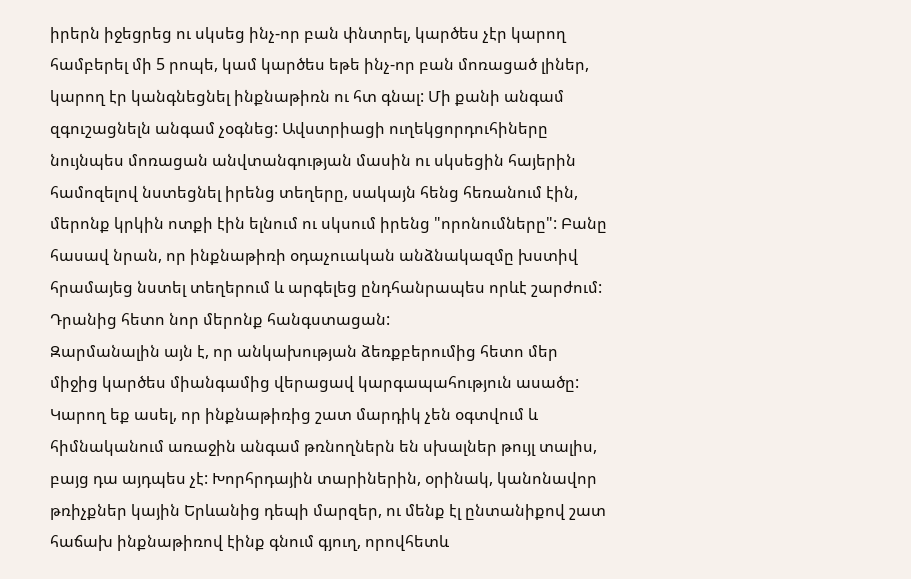իրերն իջեցրեց ու սկսեց ինչ-որ բան փնտրել, կարծես չէր կարող համբերել մի 5 րոպե, կամ կարծես եթե ինչ-որ բան մոռացած լիներ, կարող էր կանգնեցնել ինքնաթիռն ու հտ գնալ: Մի քանի անգամ զգուշացնելն անգամ չօգնեց: Ավստրիացի ուղեկցորդուհիները նույնպես մոռացան անվտանգության մասին ու սկսեցին հայերին համոզելով նստեցնել իրենց տեղերը, սակայն հենց հեռանում էին, մերոնք կրկին ոտքի էին ելնում ու սկսում իրենց "որոնումները": Բանը հասավ նրան, որ ինքնաթիռի օդաչուական անձնակազմը խստիվ հրամայեց նստել տեղերում և արգելեց ընդհանրապես որևէ շարժում: Դրանից հետո նոր մերոնք հանգստացան:
Զարմանալին այն է, որ անկախության ձեռքբերումից հետո մեր միջից կարծես միանգամից վերացավ կարգապահություն ասածը: Կարող եք ասել, որ ինքնաթիռից շատ մարդիկ չեն օգտվում և հիմնականում առաջին անգամ թռնողներն են սխալներ թույլ տալիս, բայց դա այդպես չէ: Խորհրդային տարիներին, օրինակ, կանոնավոր թռիչքներ կային Երևանից դեպի մարզեր, ու մենք էլ ընտանիքով շատ հաճախ ինքնաթիռով էինք գնում գյուղ, որովհետև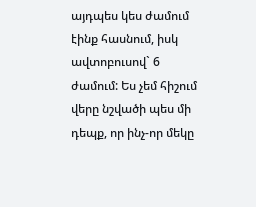այդպես կես ժամում էինք հասնում, իսկ ավտոբուսով` 6 ժամում: Ես չեմ հիշում վերը նշվածի պես մի դեպք, որ ինչ-որ մեկը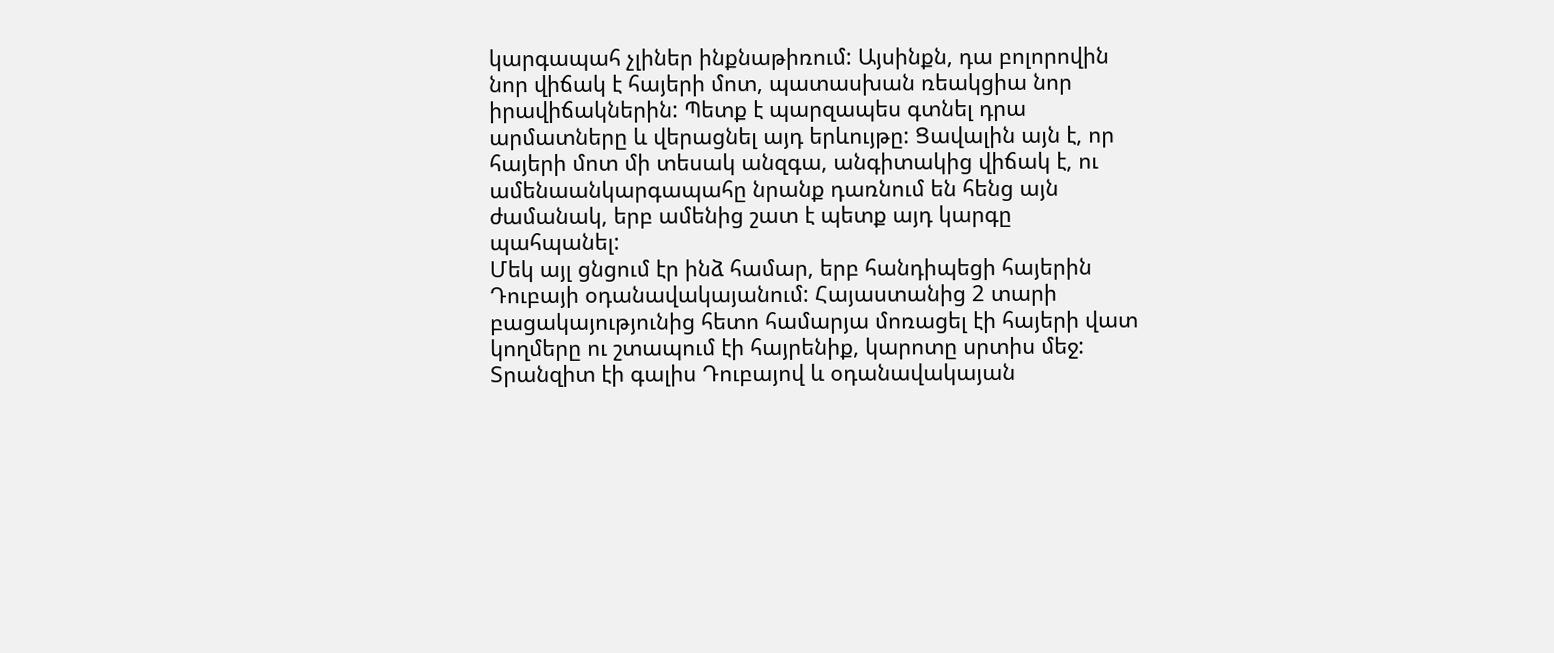կարգապահ չլիներ ինքնաթիռում: Այսինքն, դա բոլորովին նոր վիճակ է հայերի մոտ, պատասխան ռեակցիա նոր իրավիճակներին: Պետք է պարզապես գտնել դրա արմատները և վերացնել այդ երևույթը: Ցավալին այն է, որ հայերի մոտ մի տեսակ անզգա, անգիտակից վիճակ է, ու ամենաանկարգապահը նրանք դառնում են հենց այն ժամանակ, երբ ամենից շատ է պետք այդ կարգը պահպանել:
Մեկ այլ ցնցում էր ինձ համար, երբ հանդիպեցի հայերին Դուբայի օդանավակայանում: Հայաստանից 2 տարի բացակայությունից հետո համարյա մոռացել էի հայերի վատ կողմերը ու շտապում էի հայրենիք, կարոտը սրտիս մեջ: Տրանզիտ էի գալիս Դուբայով և օդանավակայան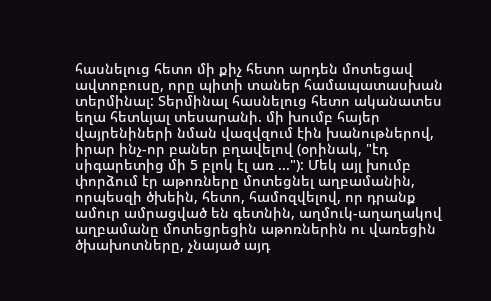հասնելուց հետո մի քիչ հետո արդեն մոտեցավ ավտոբուսը, որը պիտի տաներ համապատասխան տերմինալ: Տերմինալ հասնելուց հետո ականատես եղա հետևյալ տեսարանի. մի խումբ հայեր վայրենիների նման վազվզում էին խանութներով, իրար ինչ-որ բաներ բղավելով (օրինակ, "էդ սիգարետից մի 5 բլոկ էլ առ ..."): Մեկ այլ խումբ փորձում էր աթոռները մոտեցնել աղբամանին, որպեսզի ծխեին, հետո, համոզվելով, որ դրանք ամուր ամրացված են գետնին, աղմուկ-աղաղակով աղբամանը մոտեցրեցին աթոռներին ու վառեցին ծխախոտները, չնայած այդ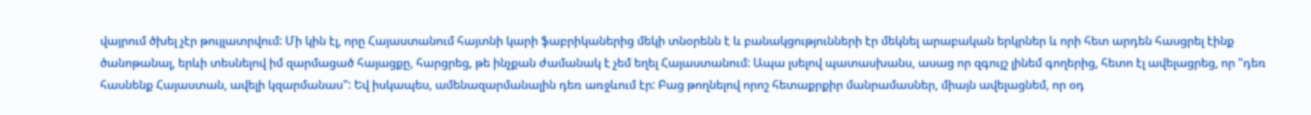վայրում ծխել չէր թույլատրվում: Մի կին էլ, որը Հայաստանում հայտնի կարի ֆաբրիկաներից մեկի տնօրենն է և բանակցությունների էր մեկնել արաբական երկրներ և որի հետ արդեն հասցրել էինք ծանոթանալ, երևի տեսնելով իմ զարմացած հայացքը, հարցրեց, թե ինչքան ժամանակ է չեմ եղել Հայաստանում: Ապա լսելով պատասխանս, ասաց որ զգույշ լինեմ գողերից, հետո էլ ավելացրեց, որ "դեռ հասնենք Հայաստան, ավելի կզարմանաս": Եվ իսկապես, ամենազարմանալին դեռ առջևում էր: Բաց թողնելով որոշ հետաքրքիր մանրամասներ, միայն ավելացնեմ, որ օդ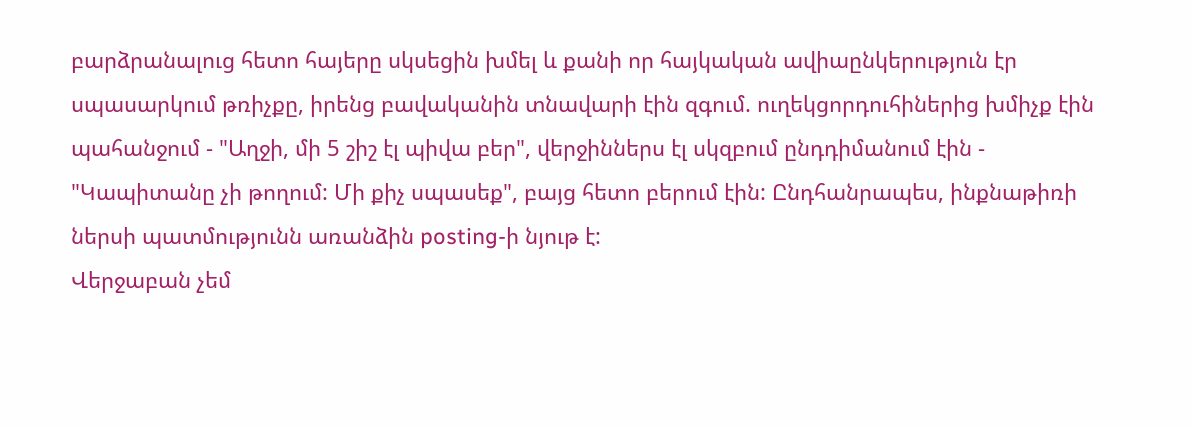բարձրանալուց հետո հայերը սկսեցին խմել և քանի որ հայկական ավիաընկերություն էր սպասարկում թռիչքը, իրենց բավականին տնավարի էին զգում. ուղեկցորդուհիներից խմիչք էին պահանջում - "Աղջի, մի 5 շիշ էլ պիվա բեր", վերջիններս էլ սկզբում ընդդիմանում էին - "Կապիտանը չի թողում: Մի քիչ սպասեք", բայց հետո բերում էին: Ընդհանրապես, ինքնաթիռի ներսի պատմությունն առանձին posting-ի նյութ է:
Վերջաբան չեմ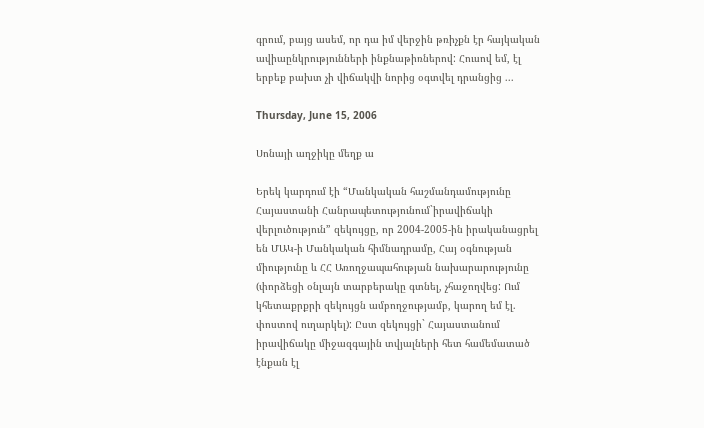գրում, բայց ասեմ, որ դա իմ վերջին թռիչքն էր հայկական ավիաընկրությունների ինքնաթիռներով: Հուսով եմ, էլ երբեք բախտ չի վիճակվի նորից օգտվել դրանցից ...

Thursday, June 15, 2006

Սոնայի աղջիկը մեղք ա

Երեկ կարդում էի “Մանկական հաշմանդամությունը Հայաստանի Հանրապետությունում`իրավիճակի վերլուծություն” զեկույցը, որ 2004-2005-ին իրականացրել են ՄԱԿ-ի Մանկական հիմնադրամը, Հայ օգնության միությունը և ՀՀ Առողջապահության նախարարությունը (փորձեցի օնլայն տարբերակը գտնել, չհաջողվեց: Ում կհետաքրքրի զեկույցն ամբողջությամբ, կարող եմ էլ. փոստով ուղարկել): Ըստ զեկույցի` Հայաստանում իրավիճակը միջազգային տվյալների հետ համեմատած էնքան էլ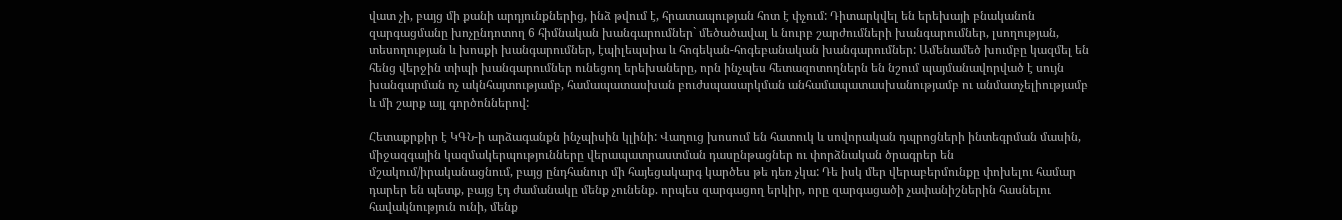վատ չի, բայց մի քանի արդյունքներից, ինձ թվում է, հրատապության հոտ է փչում: Դիտարկվել են երեխայի բնականոն զարգացմանը խոչընդոտող 6 հիմնական խանգարումներ` մեծածավալ և նուրբ շարժումների խանգարումներ, լսողության, տեսողության և խոսքի խանգարումներ, էպիլեպսիա և հոգեկան-հոգեբանական խանգարումներ: Ամենամեծ խումբը կազմել են հենց վերջին տիպի խանգարումներ ունեցող երեխաները, որն ինչպես հետազոտողներն են նշում պայմանավորված է սույն խանգարման ոչ ակնհայտությամբ, համապատասխան բուժսպասարկման անհամապատասխանությամբ ու անմատչելիությամբ և մի շարք այլ գործոններով:

Հետաքրքիր է ԿԳՆ-ի արձագանքն ինչպիսին կլինի: Վաղուց խոսում են հատուկ և սովորական դպրոցների ինտեգրման մասին, միջազգային կազմակերպությունները վերապատրաստման դասընթացներ ու փորձնական ծրագրեր են մշակում/իրականացնում, բայց ընդհանուր մի հայեցակարգ կարծես թե դեռ չկա: Դե իսկ մեր վերաբերմունքը փոխելու համար դարեր են պետք, բայց էդ ժամանակը մենք չունենք. որպես զարգացող երկիր, որը զարգացածի չափանիշներին հասնելու հավակնություն ունի, մենք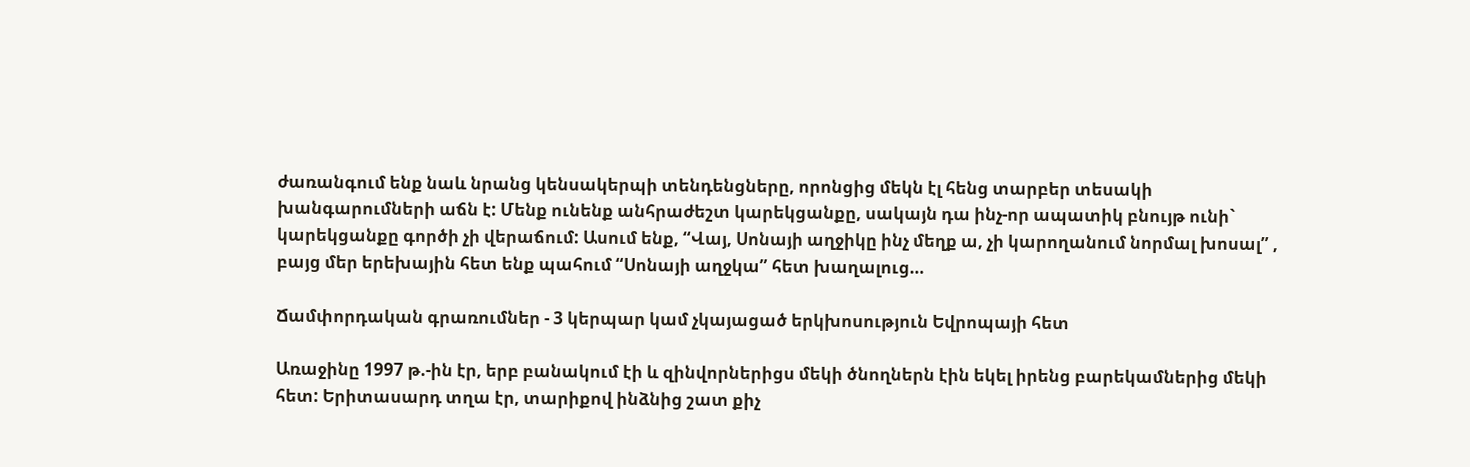ժառանգում ենք նաև նրանց կենսակերպի տենդենցները, որոնցից մեկն էլ հենց տարբեր տեսակի խանգարումների աճն է: Մենք ունենք անհրաժեշտ կարեկցանքը, սակայն դա ինչ-որ ապատիկ բնույթ ունի` կարեկցանքը գործի չի վերաճում: Ասում ենք, “Վայ, Սոնայի աղջիկը ինչ մեղք ա, չի կարողանում նորմալ խոսալ” , բայց մեր երեխային հետ ենք պահում “Սոնայի աղջկա” հետ խաղալուց…

Ճամփորդական գրառումներ - 3 կերպար կամ չկայացած երկխոսություն Եվրոպայի հետ

Առաջինը 1997 թ.-ին էր, երբ բանակում էի և զինվորներիցս մեկի ծնողներն էին եկել իրենց բարեկամներից մեկի հետ: Երիտասարդ տղա էր, տարիքով ինձնից շատ քիչ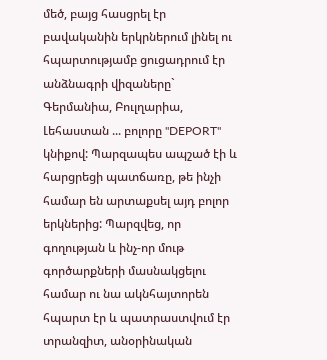մեծ, բայց հասցրել էր բավականին երկրներում լինել ու հպարտությամբ ցուցադրում էր անձնագրի վիզաները` Գերմանիա, Բուլղարիա, Լեհաստան ... բոլորը "DEPORT" կնիքով: Պարզապես ապշած էի և հարցրեցի պատճառը, թե ինչի համար են արտաքսել այդ բոլոր երկներից: Պարզվեց, որ գողության և ինչ-որ մութ գործարքների մասնակցելու համար ու նա ակնհայտորեն հպարտ էր և պատրաստվում էր տրանզիտ, անօրինական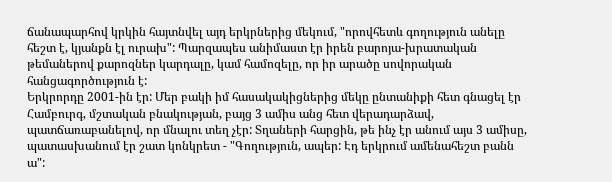ճանապարհով կրկին հայտնվել այդ երկրներից մեկում, "որովհետև գողություն անելը հեշտ է, կյանքն էլ ուրախ": Պարզապես անիմաստ էր իրեն բարոյա-խրատական թեմաներով քարոզներ կարդալը, կամ համոզելը, որ իր արածը սովորական հանցագործություն է:
Երկրորդը 2001-ին էր: Մեր բակի իմ հասակակիցներից մեկը ընտանիքի հետ գնացել էր Համբուրգ, մշտական բնակության, բայց 3 ամիս անց հետ վերադարձավ, պատճառաբանելով, որ մնալու տեղ չէր: Տղաների հարցին, թե ինչ էր անում այս 3 ամիսը, պատասխանում էր շատ կոնկրետ - "Գողություն, ապեր: Էդ երկրում ամենահեշտ բանն ա":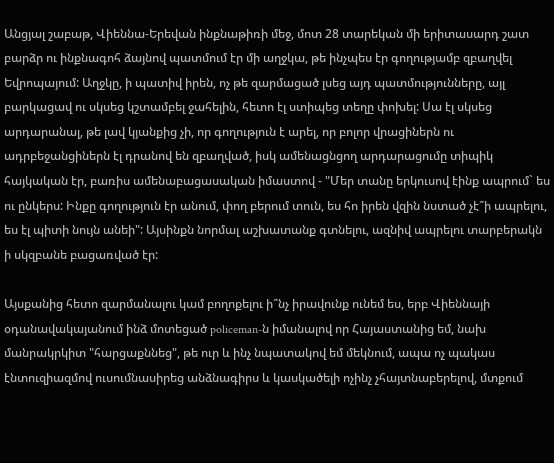Անցյալ շաբաթ, Վիեննա-Երեվան ինքնաթիռի մեջ, մոտ 28 տարեկան մի երիտասարդ շատ բարձր ու ինքնագոհ ձայնով պատմում էր մի աղջկա, թե ինչպես էր գողությամբ զբաղվել Եվրոպայում: Աղջկը, ի պատիվ իրեն, ոչ թե զարմացած լսեց այդ պատմությունները, այլ բարկացավ ու սկսեց կշտամբել ջահելին, հետո էլ ստիպեց տեղը փոխել: Սա էլ սկսեց արդարանալ, թե լավ կյանքից չի, որ գողություն է արել, որ բոլոր վրացիներն ու ադրբեջանցիներն էլ դրանով են զբաղված, իսկ ամենացնցող արդարացումը տիպիկ հայկական էր, բառիս ամենաբացասական իմաստով - "Մեր տանը երկուսով էինք ապրում` ես ու ընկերս: Ինքը գողություն էր անում, փող բերում տուն, ես հո իրեն վզին նստած չէ՞ի ապրելու, ես էլ պիտի նույն անեի": Այսինքն նորմալ աշխատանք գտնելու, ազնիվ ապրելու տարբերակն ի սկզբանե բացառված էր:

Այսքանից հետո զարմանալու կամ բողոքելու ի՞նչ իրավունք ունեմ ես, երբ Վիեննայի օդանավակայանում ինձ մոտեցած policeman-ն իմանալով որ Հայաստանից եմ, նախ մանրակրկիտ "հարցաքննեց", թե ուր և ինչ նպատակով եմ մեկնում, ապա ոչ պակաս էնտուզիազմով ուսումնասիրեց անձնագիրս և կասկածելի ոչինչ չհայտնաբերելով, մտքում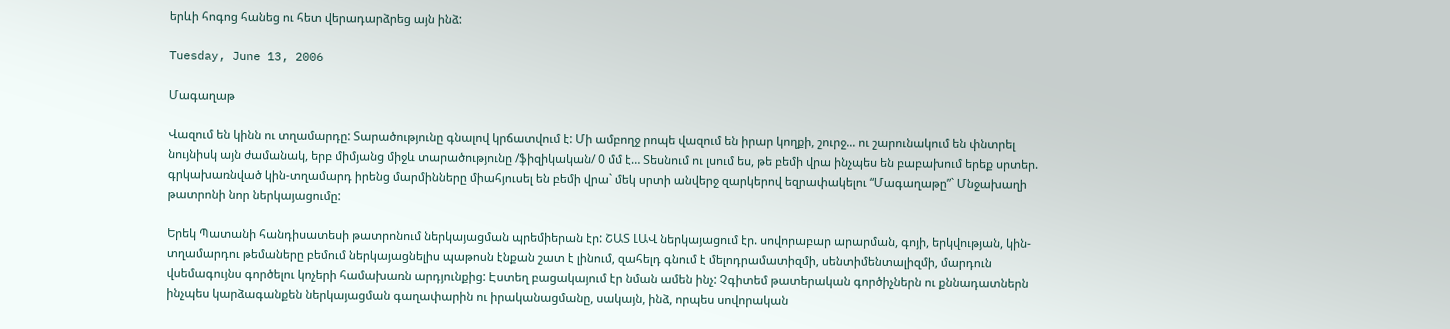երևի հոգոց հանեց ու հետ վերադարձրեց այն ինձ:

Tuesday, June 13, 2006

Մագաղաթ

Վազում են կինն ու տղամարդը: Տարածությունը գնալով կրճատվում է: Մի ամբողջ րոպե վազում են իրար կողքի, շուրջ... ու շարունակում են փնտրել նույնիսկ այն ժամանակ, երբ միմյանց միջև տարածությունը /ֆիզիկական/ 0 մմ է… Տեսնում ու լսում ես, թե բեմի վրա ինչպես են բաբախում երեք սրտեր. գրկախառնված կին-տղամարդ իրենց մարմինները միահյուսել են բեմի վրա` մեկ սրտի անվերջ զարկերով եզրափակելու “Մագաղաթը”` Մնջախաղի թատրոնի նոր ներկայացումը:

Երեկ Պատանի հանդիսատեսի թատրոնում ներկայացման պրեմիերան էր: ՇԱՏ ԼԱՎ ներկայացում էր. սովորաբար արարման, գոյի, երկվության, կին-տղամարդու թեմաները բեմում ներկայացնելիս պաթոսն էնքան շատ է լինում, զահելդ գնում է մելոդրամատիզմի, սենտիմենտալիզմի, մարդուն վսեմագույնս գործելու կոչերի համախառն արդյունքից: Էստեղ բացակայում էր նման ամեն ինչ: Չգիտեմ թատերական գործիչներն ու քննադատներն ինչպես կարձագանքեն ներկայացման գաղափարին ու իրականացմանը, սակայն, ինձ, որպես սովորական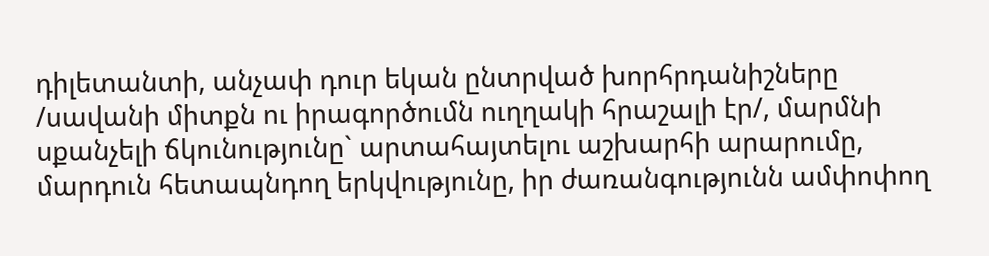դիլետանտի, անչափ դուր եկան ընտրված խորհրդանիշները /սավանի միտքն ու իրագործումն ուղղակի հրաշալի էր/, մարմնի սքանչելի ճկունությունը` արտահայտելու աշխարհի արարումը, մարդուն հետապնդող երկվությունը, իր ժառանգությունն ամփոփող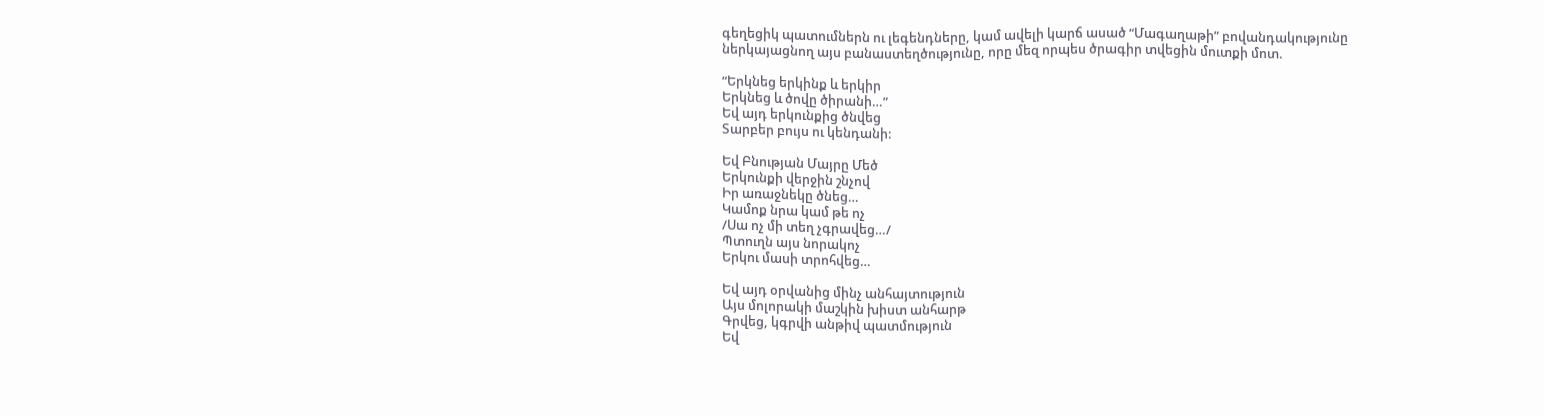գեղեցիկ պատումներն ու լեգենդները, կամ ավելի կարճ ասած “Մագաղաթի” բովանդակությունը ներկայացնող այս բանաստեղծությունը, որը մեզ որպես ծրագիր տվեցին մուտքի մոտ.

“Երկնեց երկինք և երկիր
Երկնեց և ծովը ծիրանի…”
Եվ այդ երկունքից ծնվեց
Տարբեր բույս ու կենդանի:

Եվ Բնության Մայրը Մեծ
Երկունքի վերջին շնչով
Իր առաջնեկը ծնեց…
Կամոք նրա կամ թե ոչ
/Սա ոչ մի տեղ չգրավեց…/
Պտուղն այս նորակոչ
Երկու մասի տրոհվեց…

Եվ այդ օրվանից մինչ անհայտություն
Այս մոլորակի մաշկին խիստ անհարթ
Գրվեց, կգրվի անթիվ պատմություն
Եվ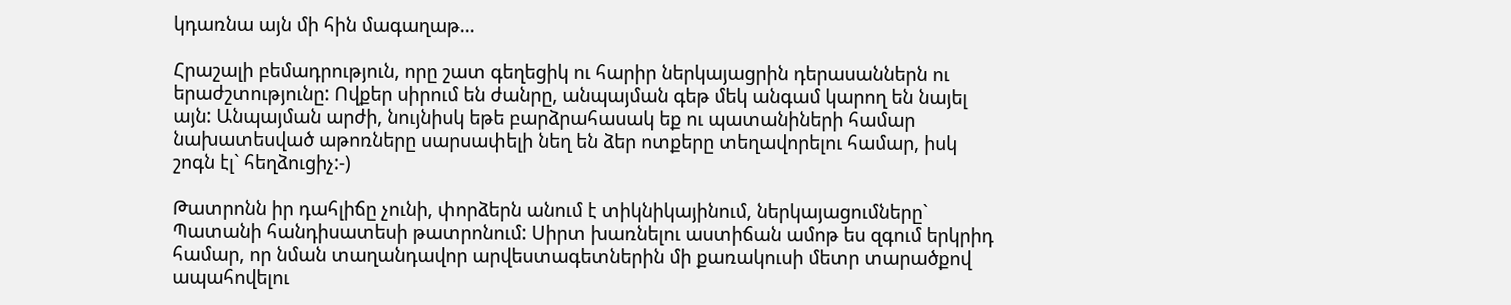կդառնա այն մի հին մագաղաթ…

Հրաշալի բեմադրություն, որը շատ գեղեցիկ ու հարիր ներկայացրին դերասաններն ու երաժշտությունը: Ովքեր սիրում են ժանրը, անպայման գեթ մեկ անգամ կարող են նայել այն: Անպայման արժի, նույնիսկ եթե բարձրահասակ եք ու պատանիների համար նախատեսված աթոռները սարսափելի նեղ են ձեր ոտքերը տեղավորելու համար, իսկ շոգն էլ` հեղձուցիչ:-)

Թատրոնն իր դահլիճը չունի, փորձերն անում է տիկնիկայինում, ներկայացումները` Պատանի հանդիսատեսի թատրոնում: Սիրտ խառնելու աստիճան ամոթ ես զգում երկրիդ համար, որ նման տաղանդավոր արվեստագետներին մի քառակուսի մետր տարածքով ապահովելու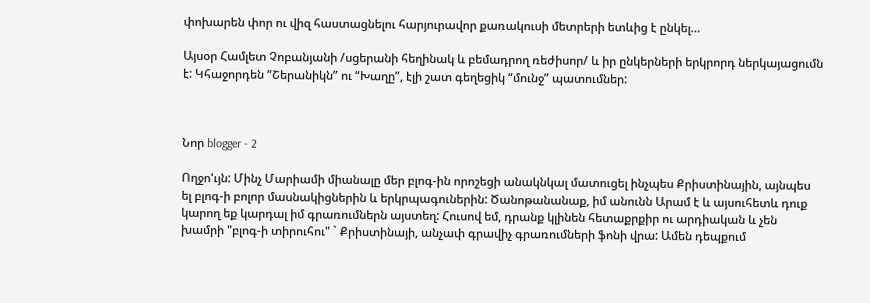փոխարեն փոր ու վիզ հաստացնելու հարյուրավոր քառակուսի մետրերի ետևից է ընկել…

Այսօր Համլետ Չոբանյանի /սցերանի հեղինակ և բեմադրող ռեժիսոր/ և իր ընկերների երկրորդ ներկայացումն է: Կհաջորդեն “Շերանիկն” ու “Խաղը”, էլի շատ գեղեցիկ “մունջ” պատումներ:



Նոր blogger - 2

Ողջո'ւյն: Մինչ Մարիամի միանալը մեր բլոգ-ին որոշեցի անակնկալ մատուցել ինչպես Քրիստինային, այնպես ել բլոգ-ի բոլոր մասնակիցներին և երկրպագուներին: Ծանոթանանաք, իմ անունն Արամ է և այսուհետև դուք կարող եք կարդալ իմ գրառումներն այստեղ: Հուսով եմ, դրանք կլինեն հետաքրքիր ու արդիական և չեն խամրի "բլոգ-ի տիրուհու" ` Քրիստինայի, անչափ գրավիչ գրառումների ֆոնի վրա: Ամեն դեպքում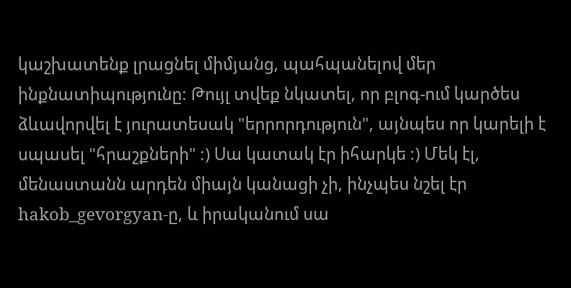կաշխատենք լրացնել միմյանց, պահպանելով մեր ինքնատիպությունը: Թույլ տվեք նկատել, որ բլոգ-ում կարծես ձևավորվել է յուրատեսակ "երրորդություն", այնպես որ կարելի է սպասել "հրաշքների" :) Սա կատակ էր իհարկե :) Մեկ էլ, մենաստանն արդեն միայն կանացի չի, ինչպես նշել էր hakob_gevorgyan-ը, և իրականում սա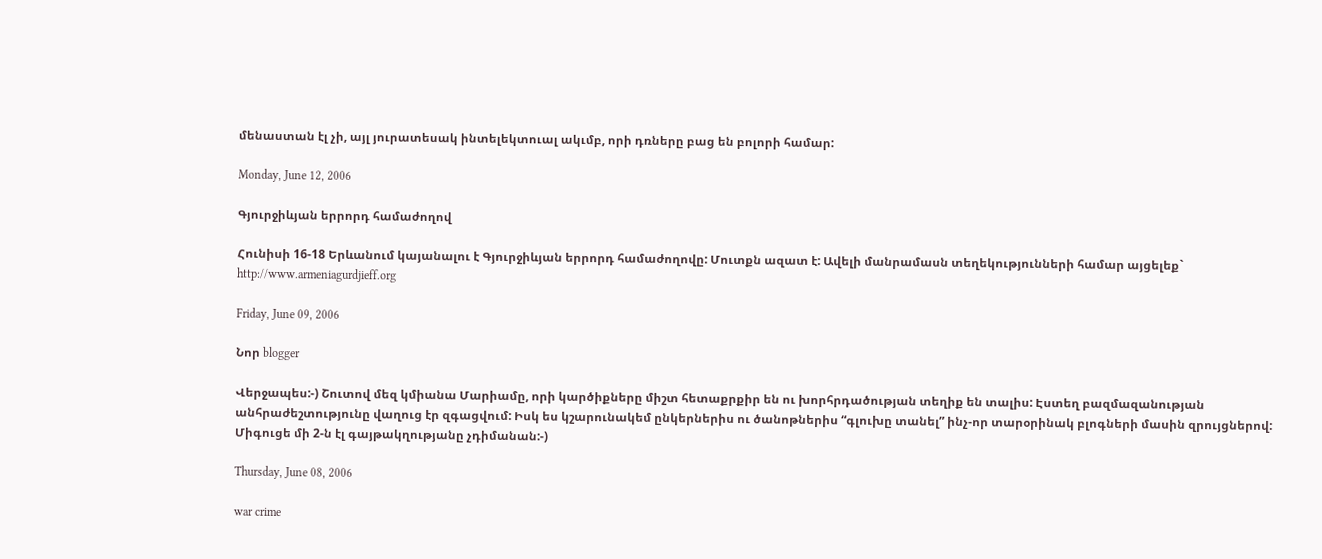մենաստան էլ չի, այլ յուրատեսակ ինտելեկտուալ ակւմբ, որի դռները բաց են բոլորի համար:

Monday, June 12, 2006

Գյուրջիևյան երրորդ համաժողով

Հունիսի 16-18 Երևանում կայանալու է Գյուրջիևյան երրորդ համաժողովը: Մուտքն ազատ է: Ավելի մանրամասն տեղեկությունների համար այցելեք` http://www.armeniagurdjieff.org

Friday, June 09, 2006

Նոր blogger

Վերջապես:-) Շուտով մեզ կմիանա Մարիամը, որի կարծիքները միշտ հետաքրքիր են ու խորհրդածության տեղիք են տալիս: Էստեղ բազմազանության անհրաժեշտությունը վաղուց էր զգացվում: Իսկ ես կշարունակեմ ընկերներիս ու ծանոթներիս “գլուխը տանել” ինչ-որ տարօրինակ բլոգների մասին զրույցներով: Միգուցե մի 2-ն էլ գայթակղությանը չդիմանան:-)

Thursday, June 08, 2006

war crime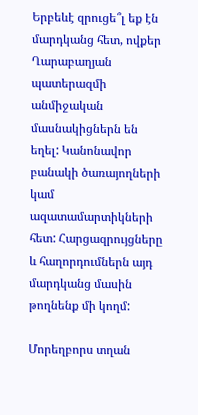Երբեևէ զրուցե՞լ եք էն մարդկանց հետ, ովքեր Ղարաբաղյան պատերազմի անմիջական մասնակիցներն են եղել: Կանոնավոր բանակի ծառայողների կամ ազատամարտիկների հետ: Հարցազրույցները և հաղորդումներն այդ մարդկանց մասին թողնենք մի կողմ:

Մորեղբորս տղան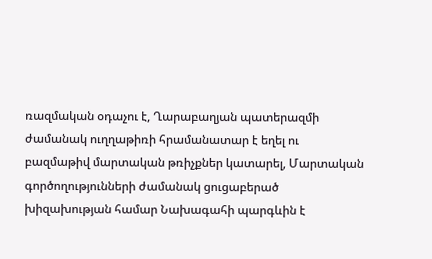ռազմական օդաչու է, Ղարաբաղյան պատերազմի ժամանակ ուղղաթիռի հրամանատար է եղել ու բազմաթիվ մարտական թռիչքներ կատարել, Մարտական գործողությունների ժամանակ ցուցաբերած խիզախության համար Նախագահի պարգևին է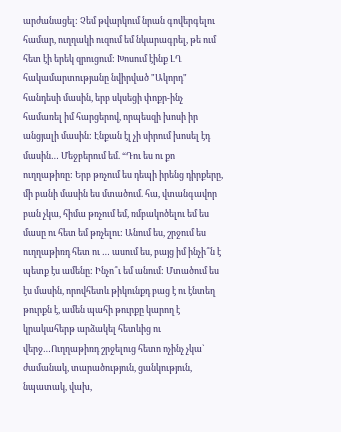արժանացել: Չեմ թվարկում նրան գովերգելու համար, ուղղակի ուզում եմ նկարագրել, թե ում հետ էի երեկ զրուցում: Խոսում էինք ԼՂ հակամարտությանը նվիրված "Ակորդ" հանդեսի մասին, երբ սկսեցի փոքր-ինչ համառել իմ հարցերով, որպեսզի խոսի իր անցյալի մասին: Էնքան էլ չի սիրում խոսել էդ մասին… Մեջբերում եմ. “Դու ես ու քո ուղղաթիռը: Երբ թռչում ես դեպի իրենց դիրքերը, մի բանի մասին ես մտածում. հա, վտանգավոր բան չկա, հիմա թռչում եմ, ռմբակոծելու եմ ես մասը ու հետ եմ թռչելու: Անում ես, շրջում ես ուղղաթիռդ հետ ու … ասում ես, բայց իմ ինչի՞ն է պետք էս ամենը: Ինչո՞ւ եմ անում: Մտածում ես էս մասին, որովհետև թիկունքդ բաց է ու էնտեղ թուրքն է, ամեն պահի թուրքը կարող է կրակահերթ արձակել հետևից ու վերջ…Ուղղաթիռդ շրջելուց հետո ոչինչ չկա` ժամանակ, տարածություն, ցանկություն, նպատակ, վախ,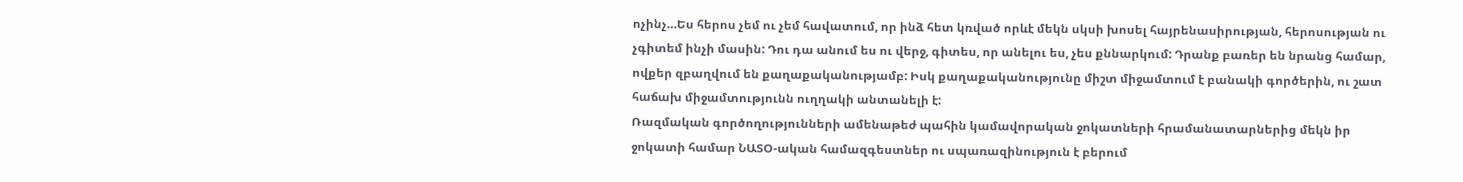ոչինչ…Ես հերոս չեմ ու չեմ հավատում, որ ինձ հետ կռված որևէ մեկն սկսի խոսել հայրենասիրության, հերոսության ու չգիտեմ ինչի մասին: Դու դա անում ես ու վերջ, գիտես, որ անելու ես, չես քննարկում: Դրանք բառեր են նրանց համար, ովքեր զբաղվում են քաղաքականությամբ: Իսկ քաղաքականությունը միշտ միջամտում է բանակի գործերին, ու շատ հաճախ միջամտությունն ուղղակի անտանելի է:
Ռազմական գործողությունների ամենաթեժ պահին կամավորական ջոկատների հրամանատարներից մեկն իր ջոկատի համար ՆԱՏՕ-ական համազգեստներ ու սպառազինություն է բերում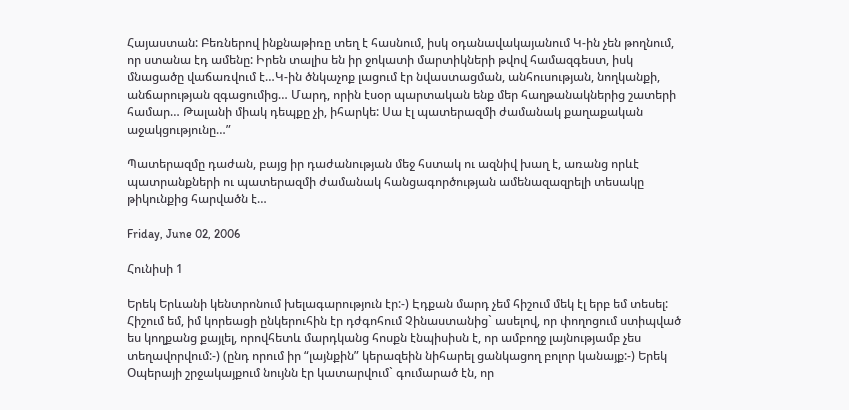Հայաստան: Բեռներով ինքնաթիռը տեղ է հասնում, իսկ օդանավակայանում Կ-ին չեն թողնում, որ ստանա էդ ամենը: Իրեն տալիս են իր ջոկատի մարտիկների թվով համազգեստ, իսկ մնացածը վաճառվում է…Կ-ին ծնկաչոք լացում էր նվաստացման, անհուսության, նողկանքի, անճարության զգացումից… Մարդ, որին էսօր պարտական ենք մեր հաղթանակներից շատերի համար… Թալանի միակ դեպքը չի, իհարկե: Սա էլ պատերազմի ժամանակ քաղաքական աջակցությունը…”

Պատերազմը դաժան, բայց իր դաժանության մեջ հստակ ու ազնիվ խաղ է, առանց որևէ պատրանքների ու պատերազմի ժամանակ հանցագործության ամենազազրելի տեսակը թիկունքից հարվածն է…

Friday, June 02, 2006

Հունիսի 1

Երեկ Երևանի կենտրոնում խելագարություն էր:-) Էդքան մարդ չեմ հիշում մեկ էլ երբ եմ տեսել: Հիշում եմ, իմ կորեացի ընկերուհին էր դժգոհում Չինաստանից` ասելով, որ փողոցում ստիպված ես կողքանց քայլել, որովհետև մարդկանց հոսքն էնպիսիսն է, որ ամբողջ լայնությամբ չես տեղավորվում:-) (ընդ որում իր “լայնքին” կերազեին նիհարել ցանկացող բոլոր կանայք:-) Երեկ Օպերայի շրջակայքում նույնն էր կատարվում` գումարած էն, որ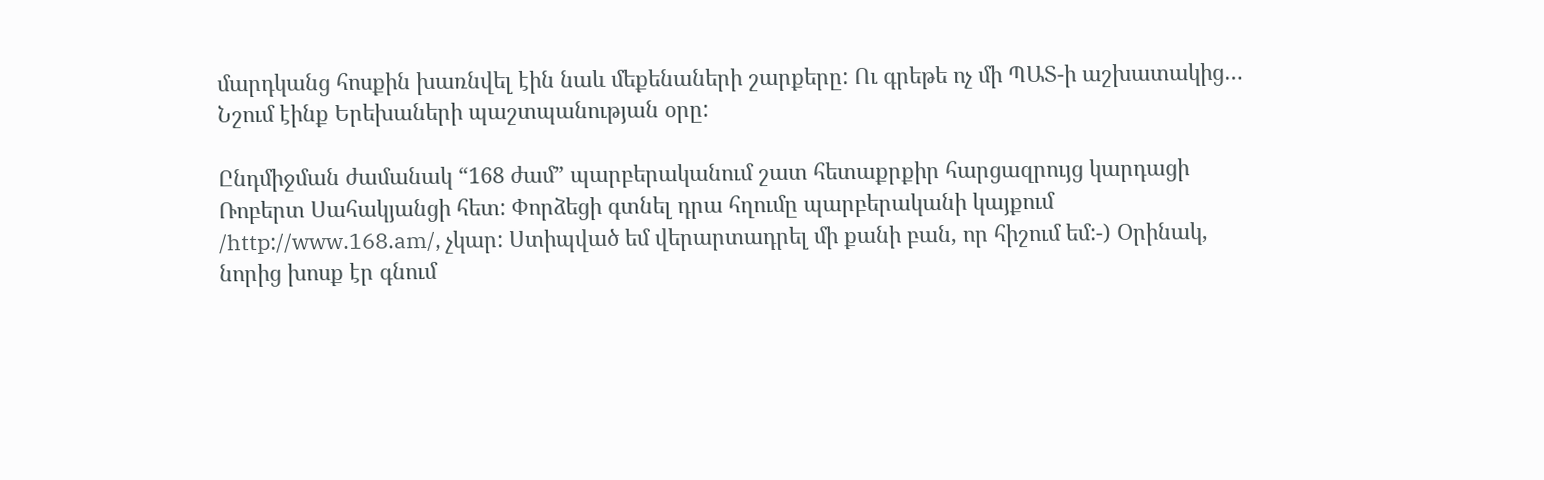մարդկանց հոսքին խառնվել էին նաև մեքենաների շարքերը: Ու գրեթե ոչ մի ՊԱՏ-ի աշխատակից… Նշում էինք Երեխաների պաշտպանության օրը:

Ընդմիջման ժամանակ “168 ժամ” պարբերականում շատ հետաքրքիր հարցազրույց կարդացի Ռոբերտ Սահակյանցի հետ: Փորձեցի գտնել դրա հղումը պարբերականի կայքում /http://www.168.am/, չկար: Ստիպված եմ վերարտադրել մի քանի բան, որ հիշում եմ:-) Օրինակ, նորից խոսք էր գնում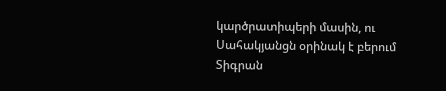կարծրատիպերի մասին, ու Սահակյանցն օրինակ է բերում Տիգրան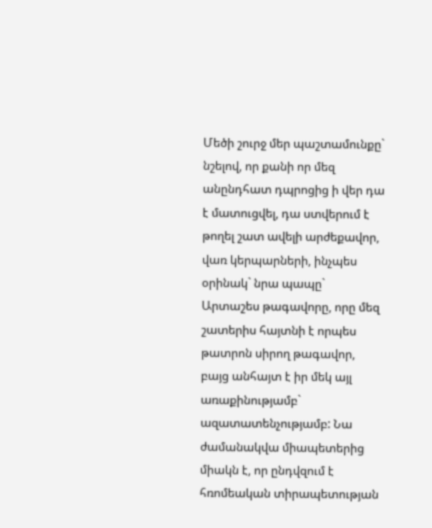Մեծի շուրջ մեր պաշտամունքը` նշելով, որ քանի որ մեզ անընդհատ դպրոցից ի վեր դա է մատուցվել, դա ստվերում է թողել շատ ավելի արժեքավոր, վառ կերպարների, ինչպես օրինակ` նրա պապը` Արտաշես թագավորը, որը մեզ շատերիս հայտնի է որպես թատրոն սիրող թագավոր, բայց անհայտ է իր մեկ այլ առաքինությամբ` ազատատենչությամբ: Նա ժամանակվա միապետերից միակն է, որ ընդվզում է հռոմեական տիրապետության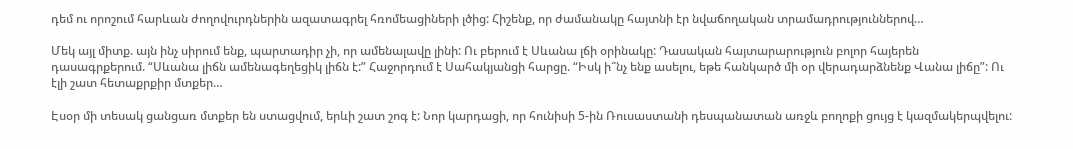դեմ ու որոշում հարևան ժողովուրդներին ազատագրել հռոմեացիների լծից: Հիշենք, որ ժամանակը հայտնի էր նվաճողական տրամադրություններով…

Մեկ այլ միտք. այն ինչ սիրում ենք, պարտադիր չի, որ ամենալավը լինի: Ու բերում է Սևանա լճի օրինակը: Դասական հայտարարություն բոլոր հայերեն դասագրքերում. “Սևանա լիճն ամենագեղեցիկ լիճն է:” Հաջորդում է Սահակյանցի հարցը. “Իսկ ի՞նչ ենք ասելու, եթե հանկարծ մի օր վերադարձնենք Վանա լիճը”: Ու էլի շատ հետաքրքիր մտքեր…

Էսօր մի տեսակ ցանցառ մտքեր են ստացվում, երևի շատ շոգ է: Նոր կարդացի, որ հունիսի 5-ին Ռուսաստանի դեսպանատան առջև բողոքի ցույց է կազմակերպվելու: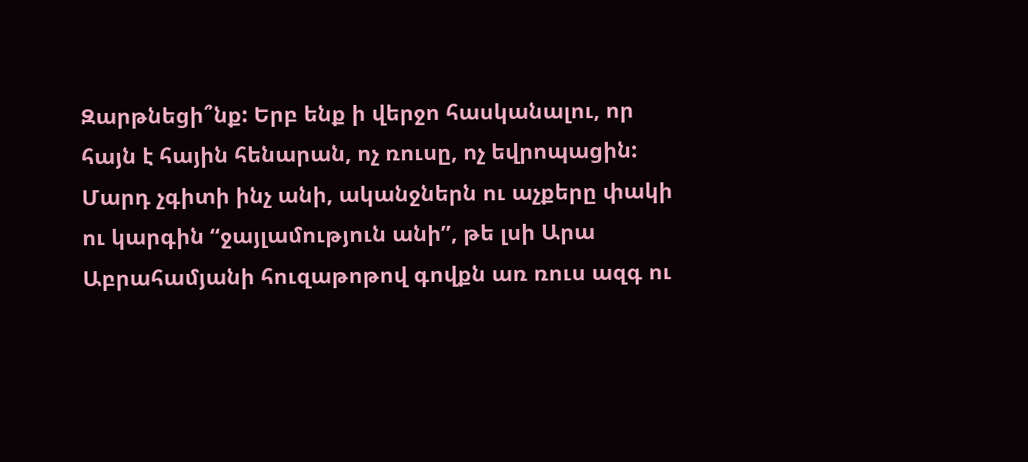Զարթնեցի՞նք: Երբ ենք ի վերջո հասկանալու, որ հայն է հային հենարան, ոչ ռուսը, ոչ եվրոպացին: Մարդ չգիտի ինչ անի, ականջներն ու աչքերը փակի ու կարգին “ջայլամություն անի”, թե լսի Արա Աբրահամյանի հուզաթոթով գովքն առ ռուս ազգ ու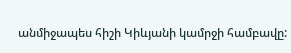անմիջապես հիշի Կիևյանի կամրջի համբավը: